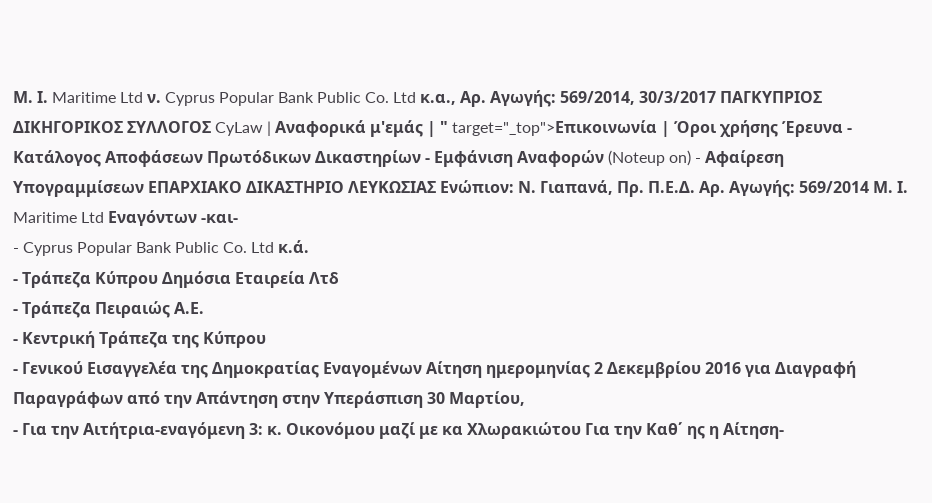Μ. Ι. Maritime Ltd ν. Cyprus Popular Bank Public Co. Ltd κ.α., Αρ. Αγωγής: 569/2014, 30/3/2017 ΠΑΓΚΥΠΡΙΟΣ ΔΙΚΗΓΟΡΙΚΟΣ ΣΥΛΛΟΓΟΣ CyLaw | Αναφορικά μ'εμάς | " target="_top">Επικοινωνία | Όροι χρήσης Έρευνα - Κατάλογος Αποφάσεων Πρωτόδικων Δικαστηρίων - Εμφάνιση Αναφορών (Noteup on) - Αφαίρεση Υπογραμμίσεων ΕΠΑΡΧΙΑΚΟ ΔΙΚΑΣΤΗΡΙΟ ΛΕΥΚΩΣΙΑΣ Ενώπιον: Ν. Γιαπανά, Πρ. Π.Ε.Δ. Αρ. Αγωγής: 569/2014 Μ. Ι. Maritime Ltd Εναγόντων -και-
- Cyprus Popular Bank Public Co. Ltd κ.ά.
- Τράπεζα Κύπρου Δημόσια Εταιρεία Λτδ
- Τράπεζα Πειραιώς Α.Ε.
- Κεντρική Τράπεζα της Κύπρου
- Γενικού Εισαγγελέα της Δημοκρατίας Εναγομένων Αίτηση ημερομηνίας 2 Δεκεμβρίου 2016 για Διαγραφή Παραγράφων από την Απάντηση στην Υπεράσπιση 30 Μαρτίου,
- Για την Αιτήτρια-εναγόμενη 3: κ. Οικονόμου μαζί με κα Χλωρακιώτου Για την Καθ΄ ης η Αίτηση-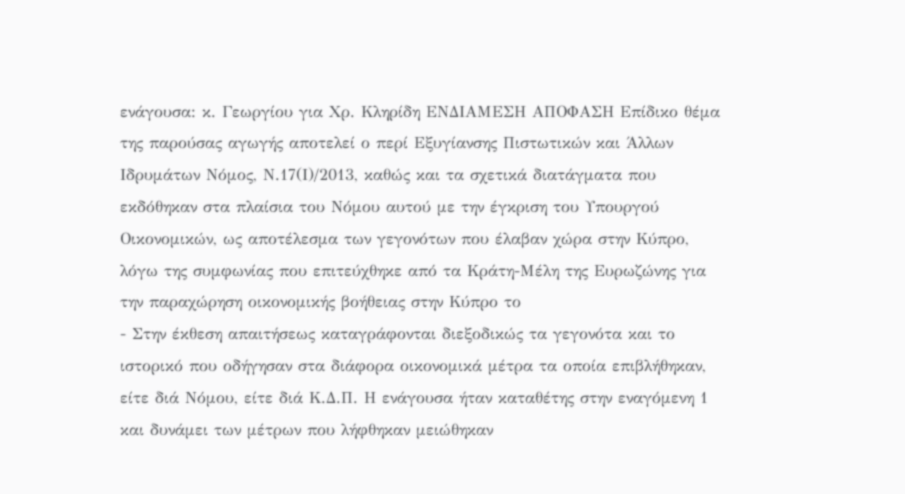ενάγουσα: κ. Γεωργίου για Χρ. Κληρίδη ΕΝΔΙΑΜΕΣΗ ΑΠΟΦΑΣΗ Επίδικο θέμα της παρούσας αγωγής αποτελεί ο περί Εξυγίανσης Πιστωτικών και Άλλων Ιδρυμάτων Νόμος, Ν.17(Ι)/2013, καθώς και τα σχετικά διατάγματα που εκδόθηκαν στα πλαίσια του Νόμου αυτού με την έγκριση του Υπουργού Οικονομικών, ως αποτέλεσμα των γεγονότων που έλαβαν χώρα στην Κύπρο, λόγω της συμφωνίας που επιτεύχθηκε από τα Κράτη-Μέλη της Ευρωζώνης για την παραχώρηση οικονομικής βοήθειας στην Κύπρο το
- Στην έκθεση απαιτήσεως καταγράφονται διεξοδικώς τα γεγονότα και το ιστορικό που οδήγησαν στα διάφορα οικονομικά μέτρα τα οποία επιβλήθηκαν, είτε διά Νόμου, είτε διά Κ.Δ.Π. Η ενάγουσα ήταν καταθέτης στην εναγόμενη 1 και δυνάμει των μέτρων που λήφθηκαν μειώθηκαν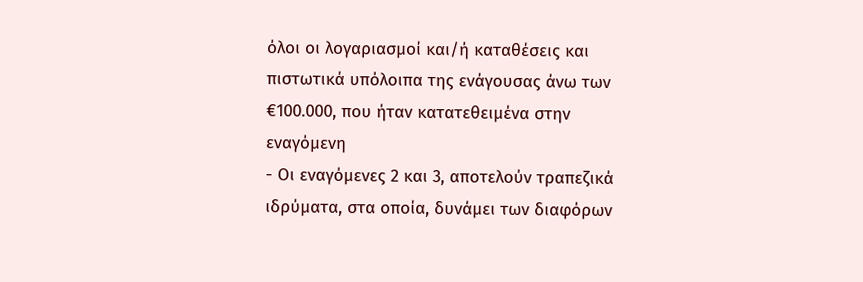όλοι οι λογαριασμοί και/ή καταθέσεις και πιστωτικά υπόλοιπα της ενάγουσας άνω των €100.000, που ήταν κατατεθειμένα στην εναγόμενη
- Οι εναγόμενες 2 και 3, αποτελούν τραπεζικά ιδρύματα, στα οποία, δυνάμει των διαφόρων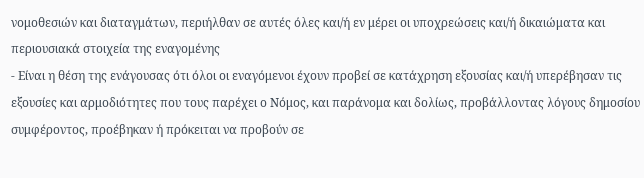νομοθεσιών και διαταγμάτων, περιήλθαν σε αυτές όλες και/ή εν μέρει οι υποχρεώσεις και/ή δικαιώματα και περιουσιακά στοιχεία της εναγομένης
- Είναι η θέση της ενάγουσας ότι όλοι οι εναγόμενοι έχουν προβεί σε κατάχρηση εξουσίας και/ή υπερέβησαν τις εξουσίες και αρμοδιότητες που τους παρέχει ο Νόμος, και παράνομα και δολίως, προβάλλοντας λόγους δημοσίου συμφέροντος, προέβηκαν ή πρόκειται να προβούν σε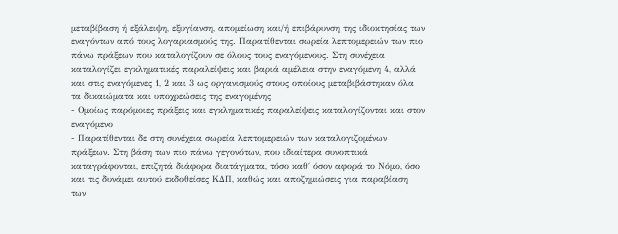μεταβίβαση ή εξάλειψη, εξυγίανση, απομείωση και/ή επιβάρυνση της ιδιοκτησίας των εναγόντων από τους λογαριασμούς της. Παρατίθενται σωρεία λεπτομερειών των πιο πάνω πράξεων που καταλογίζουν σε όλους τους εναγόμενους. Στη συνέχεια καταλογίζει εγκληματικές παραλείψεις και βαριά αμέλεια στην εναγόμενη 4, αλλά και στις εναγόμενες 1, 2 και 3 ως οργανισμούς στους οποίους μεταβιβάστηκαν όλα τα δικαιώματα και υποχρεώσεις της εναγομένης
- Ομοίως παρόμοιες πράξεις και εγκληματικές παραλείψεις καταλογίζονται και στον εναγόμενο
- Παρατίθενται δε στη συνέχεια σωρεία λεπτομερειών των καταλογιζομένων πράξεων. Στη βάση των πιο πάνω γεγονότων, που ιδιαίτερα συνοπτικά καταγράφονται, επιζητά διάφορα διατάγματα, τόσο καθ΄ όσον αφορά το Νόμο, όσο και τις δυνάμει αυτού εκδοθείσες ΚΔΠ, καθώς και αποζημιώσεις για παραβίαση των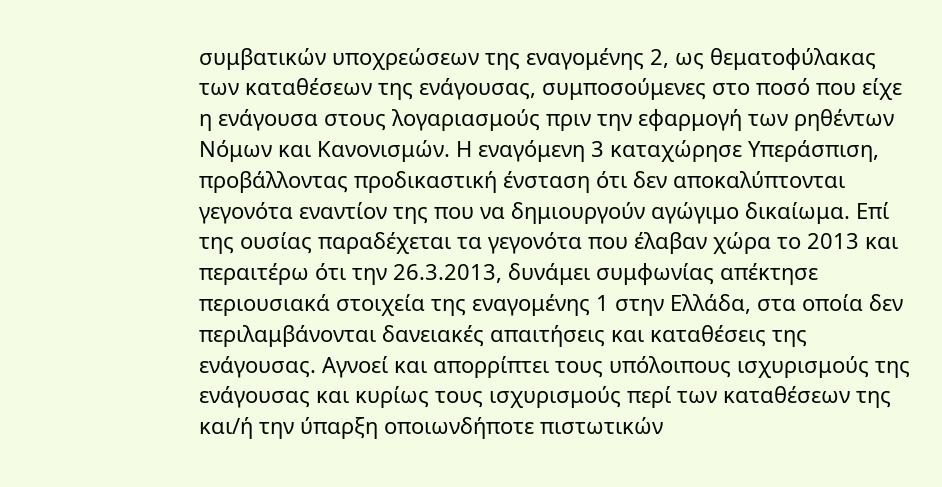συμβατικών υποχρεώσεων της εναγομένης 2, ως θεματοφύλακας των καταθέσεων της ενάγουσας, συμποσούμενες στο ποσό που είχε η ενάγουσα στους λογαριασμούς πριν την εφαρμογή των ρηθέντων Νόμων και Κανονισμών. Η εναγόμενη 3 καταχώρησε Υπεράσπιση, προβάλλοντας προδικαστική ένσταση ότι δεν αποκαλύπτονται γεγονότα εναντίον της που να δημιουργούν αγώγιμο δικαίωμα. Επί της ουσίας παραδέχεται τα γεγονότα που έλαβαν χώρα το 2013 και περαιτέρω ότι την 26.3.2013, δυνάμει συμφωνίας απέκτησε περιουσιακά στοιχεία της εναγομένης 1 στην Ελλάδα, στα οποία δεν περιλαμβάνονται δανειακές απαιτήσεις και καταθέσεις της ενάγουσας. Αγνοεί και απορρίπτει τους υπόλοιπους ισχυρισμούς της ενάγουσας και κυρίως τους ισχυρισμούς περί των καταθέσεων της και/ή την ύπαρξη οποιωνδήποτε πιστωτικών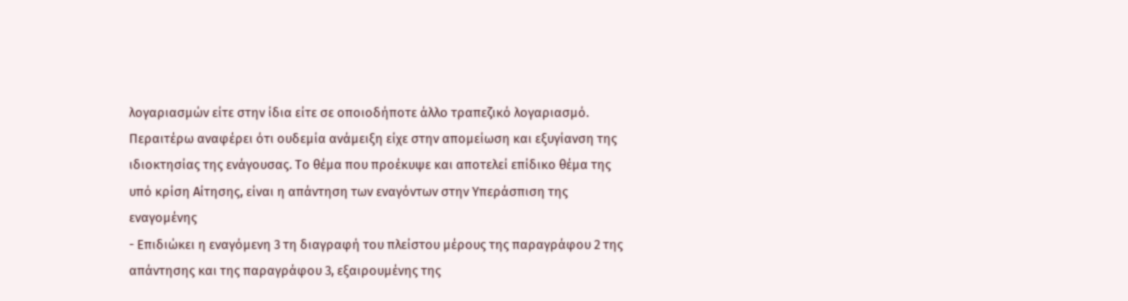λογαριασμών είτε στην ίδια είτε σε οποιοδήποτε άλλο τραπεζικό λογαριασμό. Περαιτέρω αναφέρει ότι ουδεμία ανάμειξη είχε στην απομείωση και εξυγίανση της ιδιοκτησίας της ενάγουσας. Το θέμα που προέκυψε και αποτελεί επίδικο θέμα της υπό κρίση Αίτησης, είναι η απάντηση των εναγόντων στην Υπεράσπιση της εναγομένης
- Επιδιώκει η εναγόμενη 3 τη διαγραφή του πλείστου μέρους της παραγράφου 2 της απάντησης και της παραγράφου 3, εξαιρουμένης της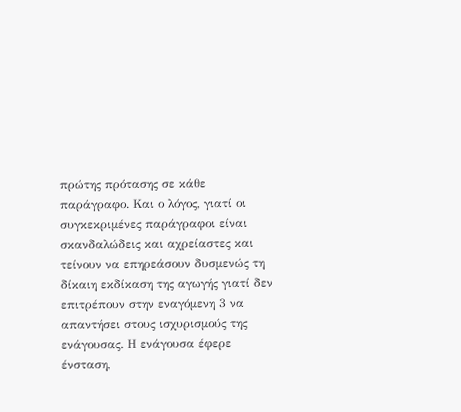πρώτης πρότασης σε κάθε παράγραφο. Και ο λόγος, γιατί οι συγκεκριμένες παράγραφοι είναι σκανδαλώδεις και αχρείαστες και τείνουν να επηρεάσουν δυσμενώς τη δίκαιη εκδίκαση της αγωγής γιατί δεν επιτρέπουν στην εναγόμενη 3 να απαντήσει στους ισχυρισμούς της ενάγουσας. Η ενάγουσα έφερε ένσταση,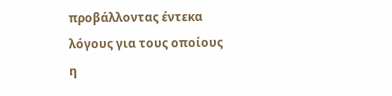προβάλλοντας έντεκα λόγους για τους οποίους η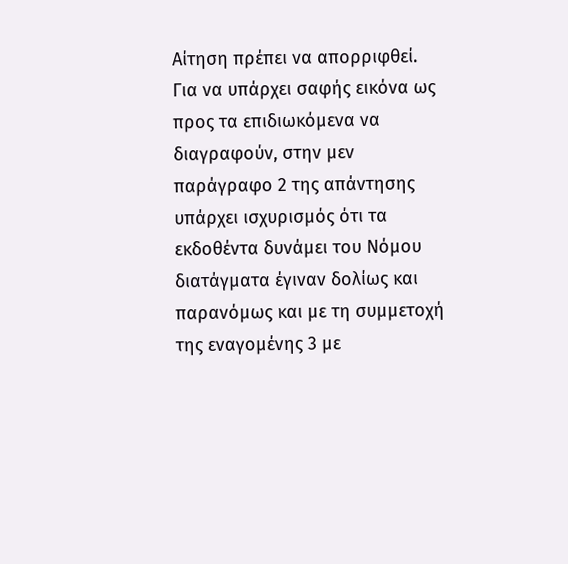Αίτηση πρέπει να απορριφθεί. Για να υπάρχει σαφής εικόνα ως προς τα επιδιωκόμενα να διαγραφούν, στην μεν παράγραφο 2 της απάντησης υπάρχει ισχυρισμός ότι τα εκδοθέντα δυνάμει του Νόμου διατάγματα έγιναν δολίως και παρανόμως και με τη συμμετοχή της εναγομένης 3 με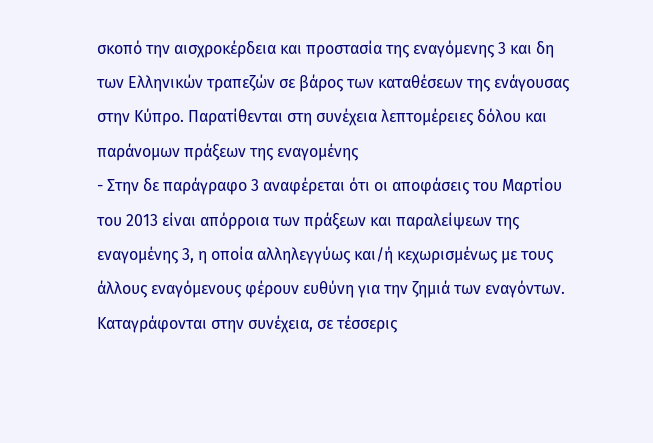σκοπό την αισχροκέρδεια και προστασία της εναγόμενης 3 και δη των Ελληνικών τραπεζών σε βάρος των καταθέσεων της ενάγουσας στην Κύπρο. Παρατίθενται στη συνέχεια λεπτομέρειες δόλου και παράνομων πράξεων της εναγομένης
- Στην δε παράγραφο 3 αναφέρεται ότι οι αποφάσεις του Μαρτίου του 2013 είναι απόρροια των πράξεων και παραλείψεων της εναγομένης 3, η οποία αλληλεγγύως και/ή κεχωρισμένως με τους άλλους εναγόμενους φέρουν ευθύνη για την ζημιά των εναγόντων. Καταγράφονται στην συνέχεια, σε τέσσερις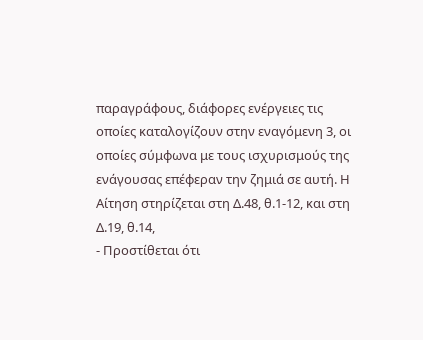παραγράφους, διάφορες ενέργειες τις οποίες καταλογίζουν στην εναγόμενη 3, οι οποίες σύμφωνα με τους ισχυρισμούς της ενάγουσας επέφεραν την ζημιά σε αυτή. Η Αίτηση στηρίζεται στη Δ.48, θ.1-12, και στη Δ.19, θ.14,
- Προστίθεται ότι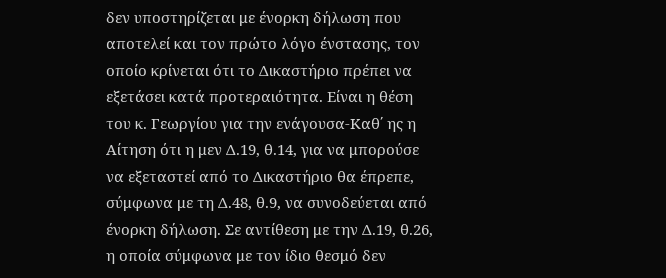δεν υποστηρίζεται με ένορκη δήλωση που αποτελεί και τον πρώτο λόγο ένστασης, τον οποίο κρίνεται ότι το Δικαστήριο πρέπει να εξετάσει κατά προτεραιότητα. Είναι η θέση του κ. Γεωργίου για την ενάγουσα-Καθ΄ ης η Αίτηση ότι η μεν Δ.19, θ.14, για να μπορούσε να εξεταστεί από το Δικαστήριο θα έπρεπε, σύμφωνα με τη Δ.48, θ.9, να συνοδεύεται από ένορκη δήλωση. Σε αντίθεση με την Δ.19, θ.26, η οποία σύμφωνα με τον ίδιο θεσμό δεν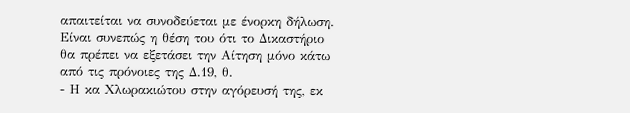απαιτείται να συνοδεύεται με ένορκη δήλωση. Είναι συνεπώς η θέση του ότι το Δικαστήριο θα πρέπει να εξετάσει την Αίτηση μόνο κάτω από τις πρόνοιες της Δ.19, θ.
- Η κα Χλωρακιώτου στην αγόρευσή της, εκ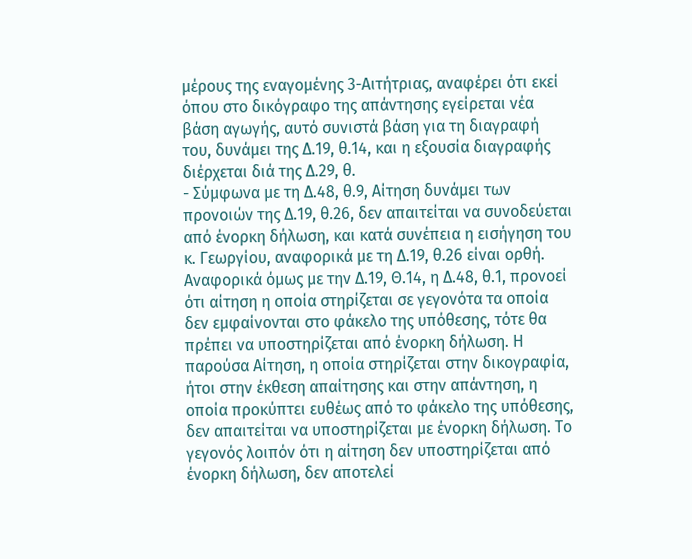μέρους της εναγομένης 3-Αιτήτριας, αναφέρει ότι εκεί όπου στο δικόγραφο της απάντησης εγείρεται νέα βάση αγωγής, αυτό συνιστά βάση για τη διαγραφή του, δυνάμει της Δ.19, θ.14, και η εξουσία διαγραφής διέρχεται διά της Δ.29, θ.
- Σύμφωνα με τη Δ.48, θ.9, Αίτηση δυνάμει των προνοιών της Δ.19, θ.26, δεν απαιτείται να συνοδεύεται από ένορκη δήλωση, και κατά συνέπεια η εισήγηση του κ. Γεωργίου, αναφορικά με τη Δ.19, θ.26 είναι ορθή. Αναφορικά όμως με την Δ.19, Θ.14, η Δ.48, θ.1, προνοεί ότι αίτηση η οποία στηρίζεται σε γεγονότα τα οποία δεν εμφαίνονται στο φάκελο της υπόθεσης, τότε θα πρέπει να υποστηρίζεται από ένορκη δήλωση. Η παρούσα Αίτηση, η οποία στηρίζεται στην δικογραφία, ήτοι στην έκθεση απαίτησης και στην απάντηση, η οποία προκύπτει ευθέως από το φάκελο της υπόθεσης, δεν απαιτείται να υποστηρίζεται με ένορκη δήλωση. Το γεγονός λοιπόν ότι η αίτηση δεν υποστηρίζεται από ένορκη δήλωση, δεν αποτελεί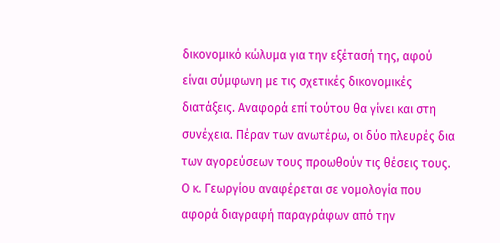δικονομικό κώλυμα για την εξέτασή της, αφού είναι σύμφωνη με τις σχετικές δικονομικές διατάξεις. Αναφορά επί τούτου θα γίνει και στη συνέχεια. Πέραν των ανωτέρω, οι δύο πλευρές δια των αγορεύσεων τους προωθούν τις θέσεις τους. Ο κ. Γεωργίου αναφέρεται σε νομολογία που αφορά διαγραφή παραγράφων από την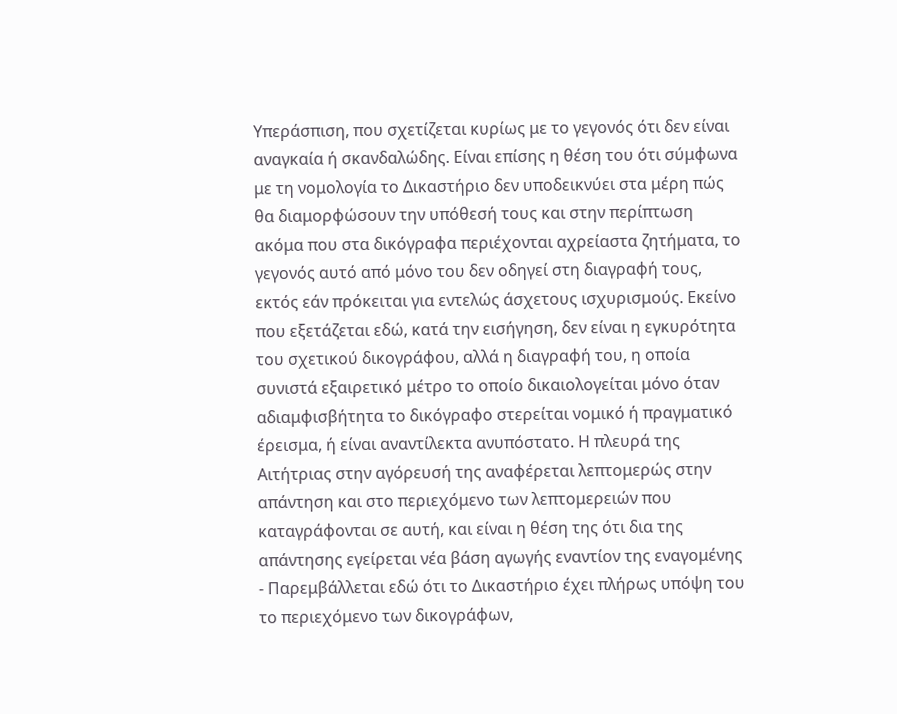Υπεράσπιση, που σχετίζεται κυρίως με το γεγονός ότι δεν είναι αναγκαία ή σκανδαλώδης. Είναι επίσης η θέση του ότι σύμφωνα με τη νομολογία το Δικαστήριο δεν υποδεικνύει στα μέρη πώς θα διαμορφώσουν την υπόθεσή τους και στην περίπτωση ακόμα που στα δικόγραφα περιέχονται αχρείαστα ζητήματα, το γεγονός αυτό από μόνο του δεν οδηγεί στη διαγραφή τους, εκτός εάν πρόκειται για εντελώς άσχετους ισχυρισμούς. Εκείνο που εξετάζεται εδώ, κατά την εισήγηση, δεν είναι η εγκυρότητα του σχετικού δικογράφου, αλλά η διαγραφή του, η οποία συνιστά εξαιρετικό μέτρο το οποίο δικαιολογείται μόνο όταν αδιαμφισβήτητα το δικόγραφο στερείται νομικό ή πραγματικό έρεισμα, ή είναι αναντίλεκτα ανυπόστατο. Η πλευρά της Αιτήτριας στην αγόρευσή της αναφέρεται λεπτομερώς στην απάντηση και στο περιεχόμενο των λεπτομερειών που καταγράφονται σε αυτή, και είναι η θέση της ότι δια της απάντησης εγείρεται νέα βάση αγωγής εναντίον της εναγομένης
- Παρεμβάλλεται εδώ ότι το Δικαστήριο έχει πλήρως υπόψη του το περιεχόμενο των δικογράφων,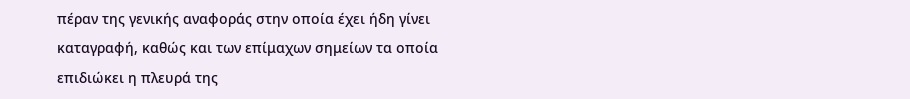πέραν της γενικής αναφοράς στην οποία έχει ήδη γίνει καταγραφή, καθώς και των επίμαχων σημείων τα οποία επιδιώκει η πλευρά της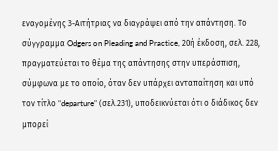εναγομένης 3-Αιτήτριας να διαγράψει από την απάντηση. Το σύγγραμμα Odgers on Pleading and Practice, 20ή έκδοση, σελ. 228, πραγματεύεται το θέμα της απάντησης στην υπεράσπιση, σύμφωνα με το οποίο, όταν δεν υπάρχει ανταπαίτηση και υπό τον τίτλο "departure" (σελ.231), υποδεικνύεται ότι ο διάδικος δεν μπορεί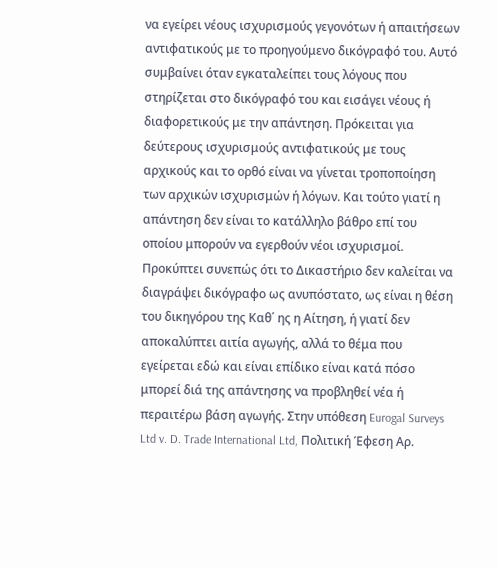να εγείρει νέους ισχυρισμούς γεγονότων ή απαιτήσεων αντιφατικούς με το προηγούμενο δικόγραφό του. Αυτό συμβαίνει όταν εγκαταλείπει τους λόγους που στηρίζεται στο δικόγραφό του και εισάγει νέους ή διαφορετικούς με την απάντηση. Πρόκειται για δεύτερους ισχυρισμούς αντιφατικούς με τους αρχικούς και το ορθό είναι να γίνεται τροποποίηση των αρχικών ισχυρισμών ή λόγων. Και τούτο γιατί η απάντηση δεν είναι το κατάλληλο βάθρο επί του οποίου μπορούν να εγερθούν νέοι ισχυρισμοί. Προκύπτει συνεπώς ότι το Δικαστήριο δεν καλείται να διαγράψει δικόγραφο ως ανυπόστατο, ως είναι η θέση του δικηγόρου της Καθ΄ ης η Αίτηση, ή γιατί δεν αποκαλύπτει αιτία αγωγής, αλλά το θέμα που εγείρεται εδώ και είναι επίδικο είναι κατά πόσο μπορεί διά της απάντησης να προβληθεί νέα ή περαιτέρω βάση αγωγής. Στην υπόθεση Eurogal Surveys Ltd v. D. Trade International Ltd, Πολιτική Έφεση Αρ.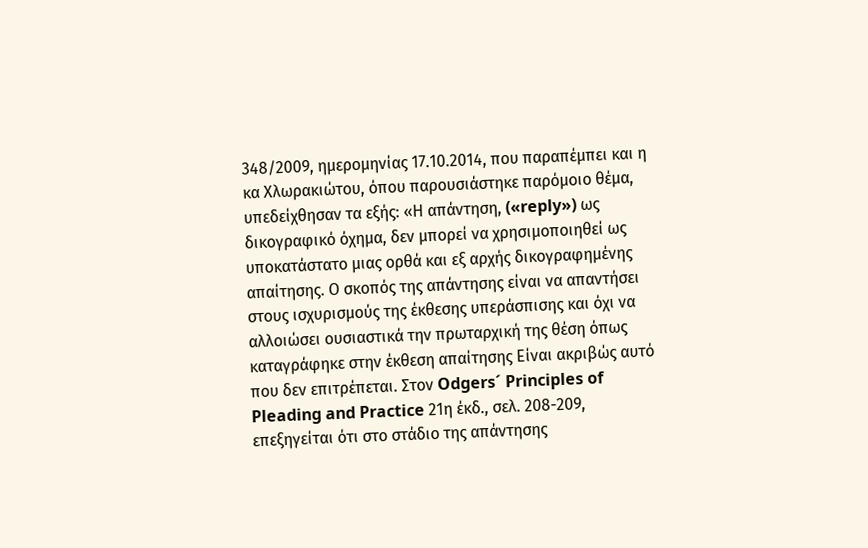348/2009, ημερομηνίας 17.10.2014, που παραπέμπει και η κα Χλωρακιώτου, όπου παρουσιάστηκε παρόμοιο θέμα, υπεδείχθησαν τα εξής: «Η απάντηση, («reply») ως δικογραφικό όχημα, δεν μπορεί να χρησιμοποιηθεί ως υποκατάστατο μιας ορθά και εξ αρχής δικογραφημένης απαίτησης. Ο σκοπός της απάντησης είναι να απαντήσει στους ισχυρισμούς της έκθεσης υπεράσπισης και όχι να αλλοιώσει ουσιαστικά την πρωταρχική της θέση όπως καταγράφηκε στην έκθεση απαίτησης Είναι ακριβώς αυτό που δεν επιτρέπεται. Στον Odgers´ Principles of Pleading and Practice 21η έκδ., σελ. 208-209, επεξηγείται ότι στο στάδιο της απάντησης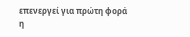επενεργεί για πρώτη φορά η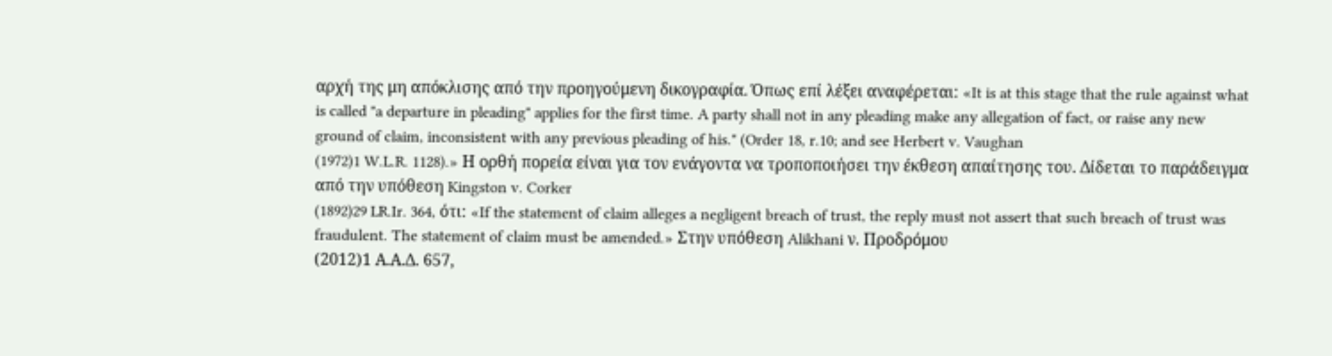αρχή της μη απόκλισης από την προηγούμενη δικογραφία. Όπως επί λέξει αναφέρεται: «It is at this stage that the rule against what is called "a departure in pleading" applies for the first time. A party shall not in any pleading make any allegation of fact, or raise any new ground of claim, inconsistent with any previous pleading of his." (Order 18, r.10; and see Herbert v. Vaughan
(1972)1 W.L.R. 1128).» Η ορθή πορεία είναι για τον ενάγοντα να τροποποιήσει την έκθεση απαίτησης του. Δίδεται το παράδειγμα από την υπόθεση Kingston v. Corker
(1892)29 LR.Ir. 364, ότι: «If the statement of claim alleges a negligent breach of trust, the reply must not assert that such breach of trust was fraudulent. The statement of claim must be amended.» Στην υπόθεση Alikhani ν. Προδρόμου
(2012)1 Α.Α.Δ. 657,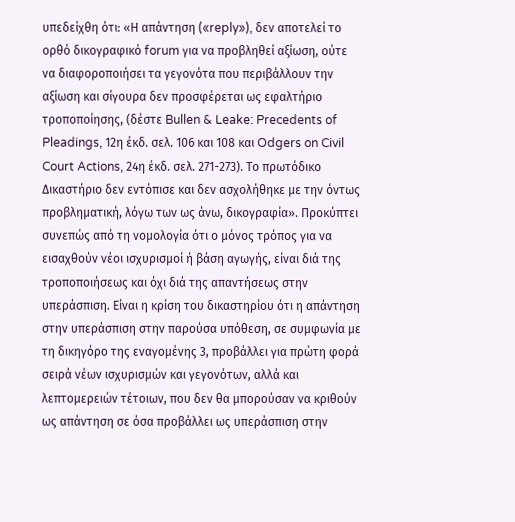υπεδείχθη ότι: «Η απάντηση («reply»), δεν αποτελεί το ορθό δικογραφικό forum για να προβληθεί αξίωση, ούτε να διαφοροποιήσει τα γεγονότα που περιβάλλουν την αξίωση και σίγουρα δεν προσφέρεται ως εφαλτήριο τροποποίησης, (δέστε Bullen & Leake: Precedents of Pleadings, 12η έκδ. σελ. 106 και 108 και Odgers on Civil Court Actions, 24η έκδ. σελ. 271-273). Το πρωτόδικο Δικαστήριο δεν εντόπισε και δεν ασχολήθηκε με την όντως προβληματική, λόγω των ως άνω, δικογραφία». Προκύπτει συνεπώς από τη νομολογία ότι ο μόνος τρόπος για να εισαχθούν νέοι ισχυρισμοί ή βάση αγωγής, είναι διά της τροποποιήσεως και όχι διά της απαντήσεως στην υπεράσπιση. Είναι η κρίση του δικαστηρίου ότι η απάντηση στην υπεράσπιση στην παρούσα υπόθεση, σε συμφωνία με τη δικηγόρο της εναγομένης 3, προβάλλει για πρώτη φορά σειρά νέων ισχυρισμών και γεγονότων, αλλά και λεπτομερειών τέτοιων, που δεν θα μπορούσαν να κριθούν ως απάντηση σε όσα προβάλλει ως υπεράσπιση στην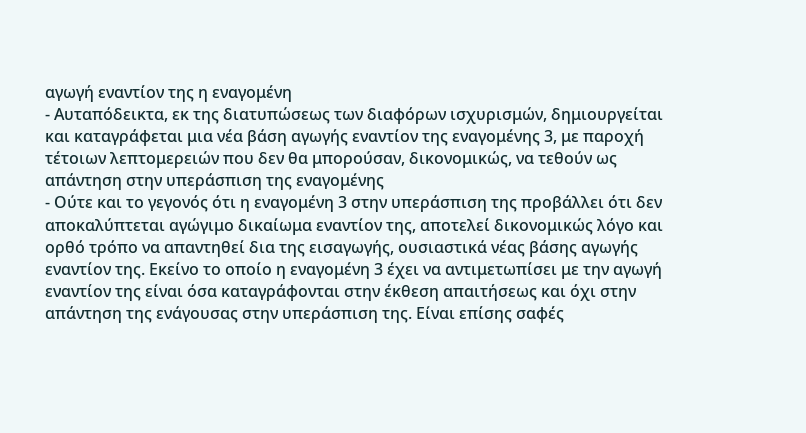αγωγή εναντίον της η εναγομένη
- Αυταπόδεικτα, εκ της διατυπώσεως των διαφόρων ισχυρισμών, δημιουργείται και καταγράφεται μια νέα βάση αγωγής εναντίον της εναγομένης 3, με παροχή τέτοιων λεπτομερειών που δεν θα μπορούσαν, δικονομικώς, να τεθούν ως απάντηση στην υπεράσπιση της εναγομένης
- Ούτε και το γεγονός ότι η εναγομένη 3 στην υπεράσπιση της προβάλλει ότι δεν αποκαλύπτεται αγώγιμο δικαίωμα εναντίον της, αποτελεί δικονομικώς λόγο και ορθό τρόπο να απαντηθεί δια της εισαγωγής, ουσιαστικά νέας βάσης αγωγής εναντίον της. Εκείνο το οποίο η εναγομένη 3 έχει να αντιμετωπίσει με την αγωγή εναντίον της είναι όσα καταγράφονται στην έκθεση απαιτήσεως και όχι στην απάντηση της ενάγουσας στην υπεράσπιση της. Είναι επίσης σαφές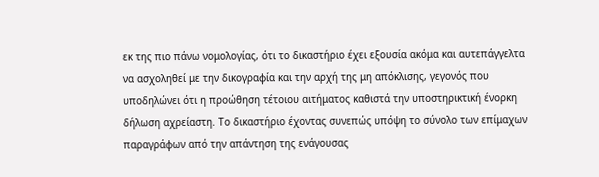εκ της πιο πάνω νομολογίας, ότι το δικαστήριο έχει εξουσία ακόμα και αυτεπάγγελτα να ασχοληθεί με την δικογραφία και την αρχή της μη απόκλισης, γεγονός που υποδηλώνει ότι η προώθηση τέτοιου αιτήματος καθιστά την υποστηρικτική ένορκη δήλωση αχρείαστη. Το δικαστήριο έχοντας συνεπώς υπόψη το σύνολο των επίμαχων παραγράφων από την απάντηση της ενάγουσας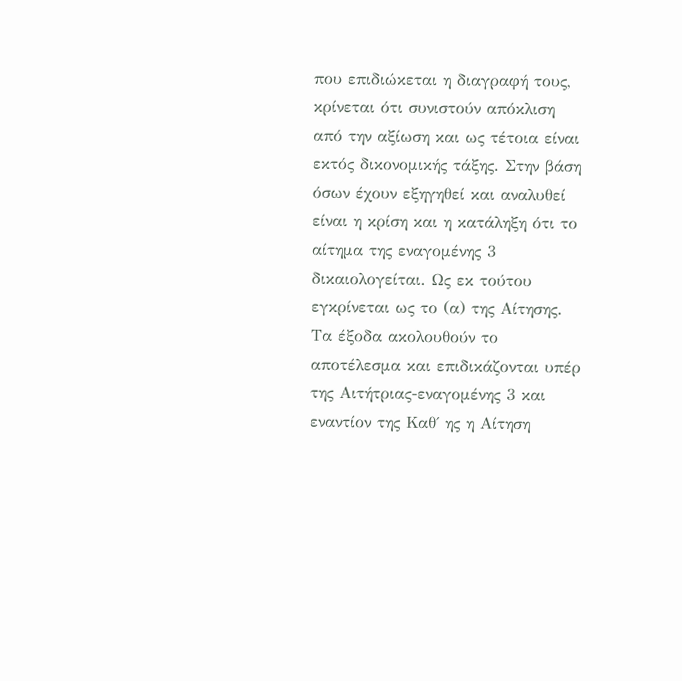που επιδιώκεται η διαγραφή τους, κρίνεται ότι συνιστούν απόκλιση από την αξίωση και ως τέτοια είναι εκτός δικονομικής τάξης. Στην βάση όσων έχουν εξηγηθεί και αναλυθεί είναι η κρίση και η κατάληξη ότι το αίτημα της εναγομένης 3 δικαιολογείται. Ως εκ τούτου εγκρίνεται ως το (α) της Αίτησης. Τα έξοδα ακολουθούν το αποτέλεσμα και επιδικάζονται υπέρ της Αιτήτριας-εναγομένης 3 και εναντίον της Καθ΄ ης η Αίτηση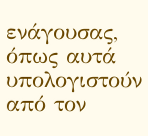ενάγουσας, όπως αυτά υπολογιστούν από τον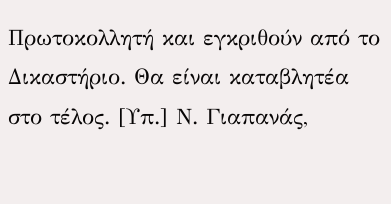Πρωτοκολλητή και εγκριθούν από το Δικαστήριο. Θα είναι καταβλητέα στο τέλος. [Υπ.] Ν. Γιαπανάς,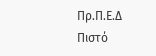Πρ.Π.Ε.Δ Πιστό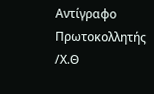Αντίγραφο Πρωτοκολλητής /Χ.Θ